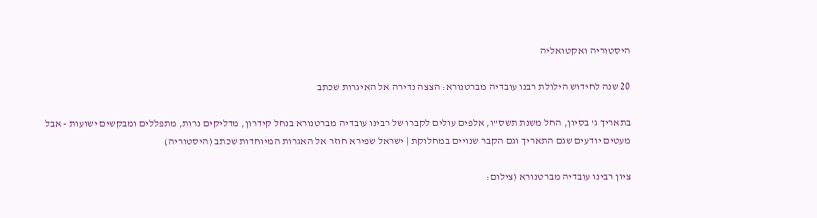היסטוריה ואקטואליה

20 שנה לחידוש הילולת רבנו עובדיה מברטנורא: הצצה נדירה אל האיגרות שכתב

בתאריך ג' בסיון, החל משנת תשס"ו, אלפים עולים לקברו של רבינו עובדיה מברטנורא בנחל קידרון, מדליקים נרות, מתפללים ומבקשים ישועות - אבל מעטים יודעים שגם התאריך וגם הקבר שנויים במחלוקת | ישראל שפירא חוזר אל האגרות המיוחדות שכתב (היסטוריה)

ציון רבינו עובדיה מברטנורא (צילום: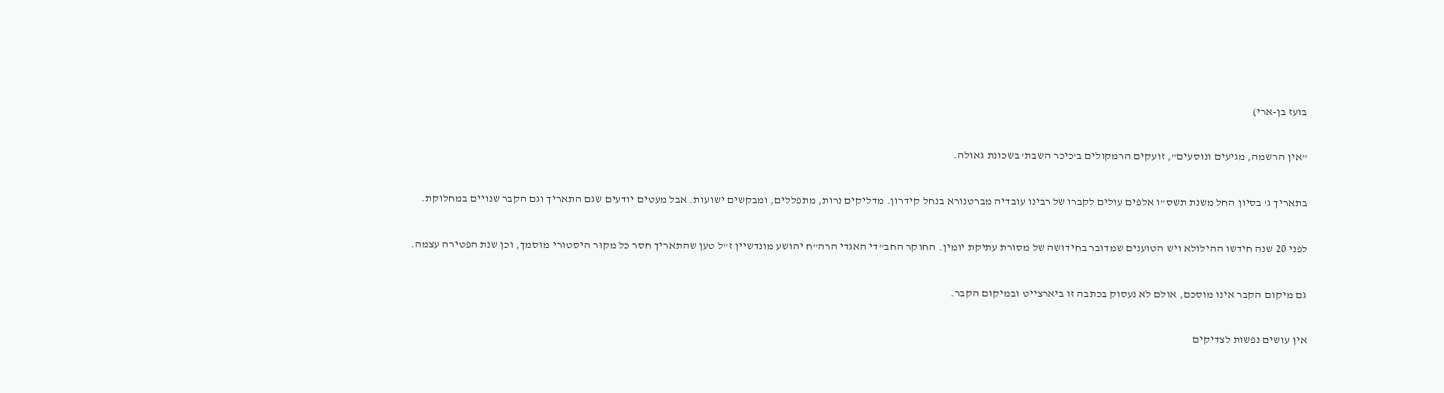בועז בן-ארי)

"אין הרשמה, מגיעים ונוסעים", זועקים הרמקולים ב'כיכר השבת' בשכונת גאולה.

בתאריך ג' בסיון החל משנת תשס"ו אלפים עולים לקברו של רבינו עובדיה מברטנורא בנחל קידרון. מדליקים נרות, מתפללים, ומבקשים ישועות. אבל מעטים יודעים שגם התאריך וגם הקבר שנויים במחלוקת.

לפני 20 שנה חידשו ההילולא ויש הטוענים שמדובר בחידושה של מסורת עתיקת יומין. החוקר החב"די האגדי הרה"ח יהושע מונדשיין ז"ל טען שהתאריך חסר כל מקור היסטורי מוסמך, וכן שנת הפטירה עצמה.

גם מיקום הקבר אינו מוסכם, אולם לא נעסוק בכתבה זו ביארצייט ובמיקום הקבר.

אין עושים נפשות לצדיקים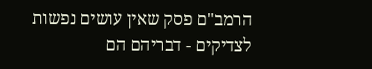הרמב"ם פסק שאין עושים נפשות לצדיקים - דבריהם הם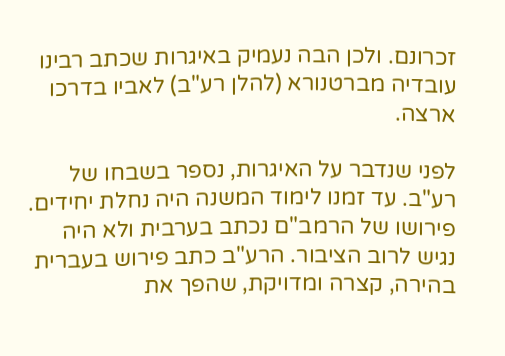זכרונם. ולכן הבה נעמיק באיגרות שכתב רבינו עובדיה מברטנורא (להלן רע"ב) לאביו בדרכו ארצה.

לפני שנדבר על האיגרות, נספר בשבחו של רע"ב. עד זמנו לימוד המשנה היה נחלת יחידים. פירושו של הרמב"ם נכתב בערבית ולא היה נגיש לרוב הציבור. הרע"ב כתב פירוש בעברית בהירה, קצרה ומדויקת, שהפך את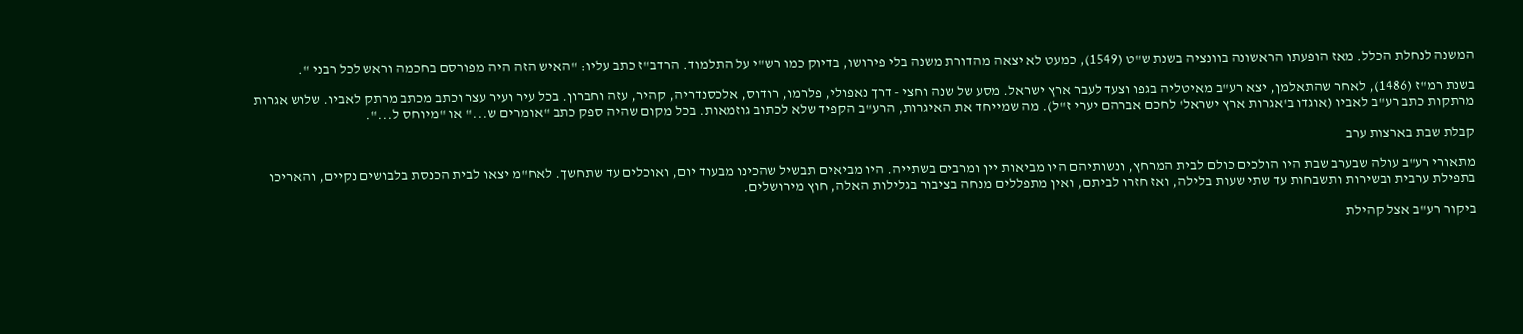המשנה לנחלת הכלל. מאז הופעתו הראשונה בוונציה בשנת ש"ט (1549), כמעט לא יצאה מהדורת משנה בלי פירושו, בדיוק כמו רש"י על התלמוד. הרדב"ז כתב עליו: "האיש הזה היה מפורסם בחכמה וראש לכל רבני ".

בשנת רמ"ז (1486), לאחר שהתאלמן, יצא רע"ב מאיטליה בגפו וצעד לעבר ארץ ישראל. מסע של שנה וחצי - דרך נאפולי, פלרמו, רודוס, אלכסנדריה, קהיר, עזה וחברון. בכל עיר ועיר עצר וכתב מכתב מרתק לאביו. שלוש אגרות מרתקות כתב רע"ב לאביו (אוגדו ב'אגרות ארץ ישראל' לחכם אברהם יערי ז"ל). מה שמייחד את האיגרות, הרע"ב הקפיד שלא לכתוב גוזמאות. בכל מקום שהיה ספק כתב "אומרים ש..." או "מיוחס ל...".

קבלת שבת בארצות ערב

מתאורי רע"ב עולה שבערב שבת היו הולכים כולם לבית המרחץ, ונשותיהם היו מביאות יין ומרבים בשתייה. היו מביאים תבשיל שהכינו מבעוד יום, ואוכלים עד שתחשך. לאח"מ יצאו לבית הכנסת בלבושים נקיים, והאריכו בתפילת ערבית ובשירות ותשבחות עד שתי שעות בלילה, ואז חזרו לביתם, ואין מתפללים מנחה בציבור בגלילות האלה, חוץ מירושלים.

ביקור רע"ב אצל קהילת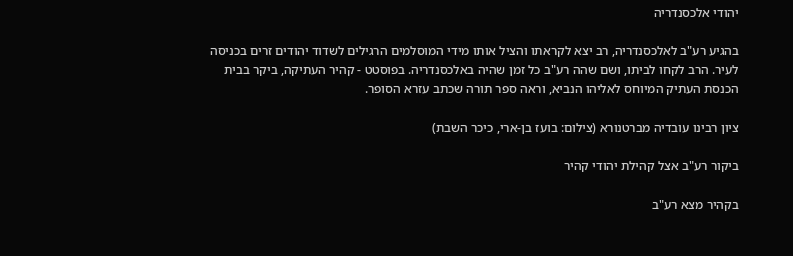יהודי אלכסנדריה

בהגיע רע"ב לאלכסנדריה, רב יצא לקראתו והציל אותו מידי המוסלמים הרגילים לשדוד יהודים זרים בכניסה לעיר. הרב לקחו לביתו, ושם שהה רע"ב כל זמן שהיה באלכסנדריה. בפוסטט - קהיר העתיקה, ביקר בבית הכנסת העתיק המיוחס לאליהו הנביא, וראה ספר תורה שכתב עזרא הסופר.

ציון רבינו עובדיה מברטנורא (צילום: בועז בן-ארי, כיכר השבת)

ביקור רע"ב אצל קהילת יהודי קהיר

בקהיר מצא רע"ב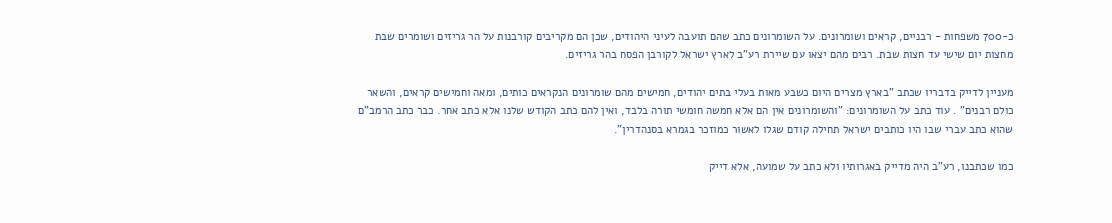כ-700 משפחות - רבניים, קראים ושומרונים. על השומרונים כתב שהם תועבה לעיני היהודים, שכן הם מקריבים קורבנות על הר גריזים ושומרים שבת מחצות יום שישי עד חצות שבת. רבים מהם יצאו עם שיירת רע"ב לארץ ישראל לקורבן הפסח בהר גריזים.

מעניין לדייק בדבריו שכתב "בארץ מצרים היום כשבע מאות בעלי בתים יהודים, חמישים מהם שומרונים הנקראים כותים, ומאה וחמישים קראים, והשאר כולם רבנים" . עוד כתב על השומרונים: "והשומרונים אין הם אלא חמשה חומשי תורה בלבד, ואין להם כתב הקודש שלנו אלא כתב אחר. כבר כתב הרמב"ם שהוא כתב עברי שבו היו כותבים ישראל תחילה קודם שגלו לאשור כמוזכר בגמרא בסנהדרין".

כמו שכתבנו, רע"ב היה מדייק באגרותיו ולא כתב על שמועה, אלא דייק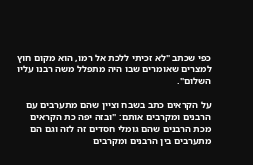כפי שכתב "לא זכיתי ללכת אל רמו, הוא מקום חוץ למצרים שאומרים שבו היה מתפלל משה רבנו עליו השלום".

על הקראים כתב בשבח וציין שהם מתערבים עם הרבנים ומקרבים אותם: "ובזה יפה כת הקראים מכת הרבנים שהם גומלי חסדים זה לזה וגם הם מתערבים בין הרבנים ומקרבים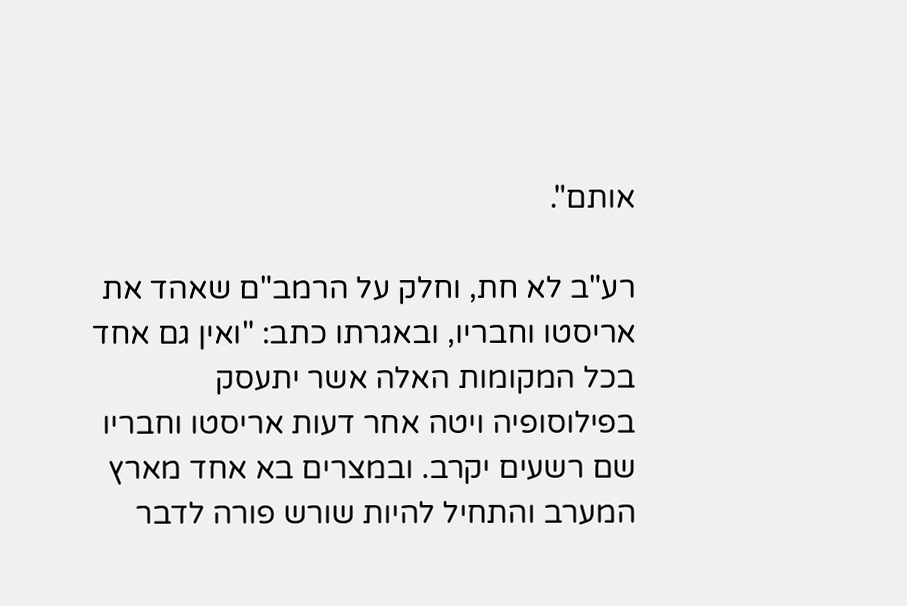אותם".

רע"ב לא חת, וחלק על הרמב"ם שאהד את אריסטו וחבריו, ובאגרתו כתב: "ואין גם אחד בכל המקומות האלה אשר יתעסק בפילוסופיה ויטה אחר דעות אריסטו וחבריו שם רשעים יקרב. ובמצרים בא אחד מארץ המערב והתחיל להיות שורש פורה לדבר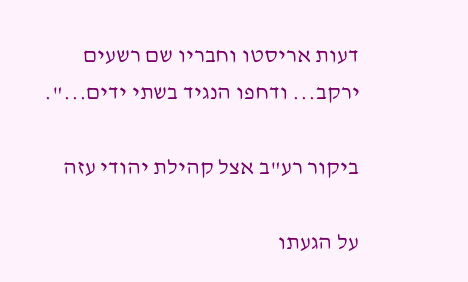דעות אריסטו וחבריו שם רשעים ירקב... ודחפו הנגיד בשתי ידים...".

ביקור רע"ב אצל קהילת יהודי עזה

על הגעתו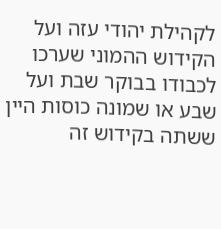לקהילת יהודי עזה ועל הקידוש ההמוני שערכו לכבודו בבוקר שבת ועל שבע או שמונה כוסות היין ששתה בקידוש זה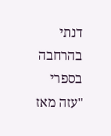דנתי בהרחבה בספרי "עזה מאז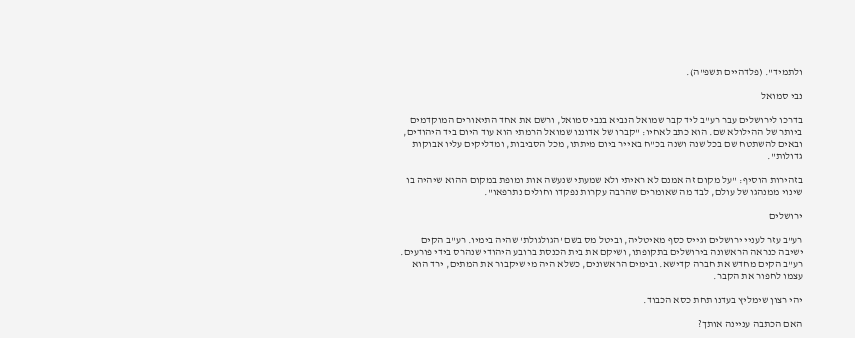ולתמיד". (פלדהיים תשפ"ה).

נבי סמואל

בדרכו לירושלים עבר רע"ב ליד קבר שמואל הנביא בנבי סמואל, ורשם את אחד התיאורים המוקדמים ביותר של ההילולא שם. הוא כתב לאחיו: "קברו של אדוננו שמואל הרמתי הוא עוד היום ביד היהודים, ובאים להשתטח שם בכל שנה ושנה בכ"ח באייר ביום מיתתו, מכל הסביבות, ומדליקים עליו אבוקות גדולות".

בזהירות הוסיף: "על מקום זה אמנם לא ראיתי ולא שמעתי שנעשה אות ומופת במקום ההוא שיהיה בו שינוי ממנהגו של עולם, לבד מה שאומרים שהרבה עקרות נפקדו וחולים נתרפאו".

ירושלים

רע"ב עזר לעניי ירושלים וגייס כסף מאיטליה, וביטל מס בשם 'הגולגולת' שהיה בימיו. רע"ב הקים ישיבה כנראה הראשונה בירושלים בתקופתו, ושיקם את בית הכנסת ברובע היהודי שנהרס בידי פורעים. רע"ב הקים מחדש את חברה קדישא. ובימים הראשונים, כשלא היה מי שיקבור את המתים, ירד הוא עצמו לחפור את הקבר.

יהי רצון שימליץ בעדנו תחת כסא הכבוד.

האם הכתבה עניינה אותך?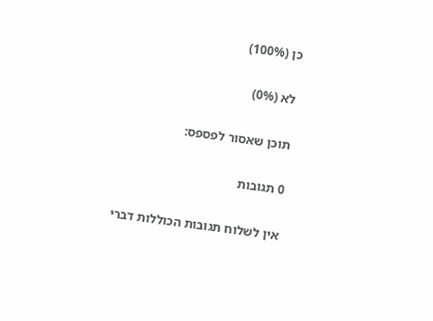כן (100%)

לא (0%)

תוכן שאסור לפספס:

0 תגובות

אין לשלוח תגובות הכוללות דברי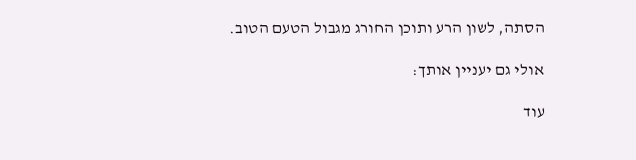הסתה, לשון הרע ותוכן החורג מגבול הטעם הטוב.

אולי גם יעניין אותך:

עוד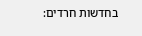בחדשות חרדים: